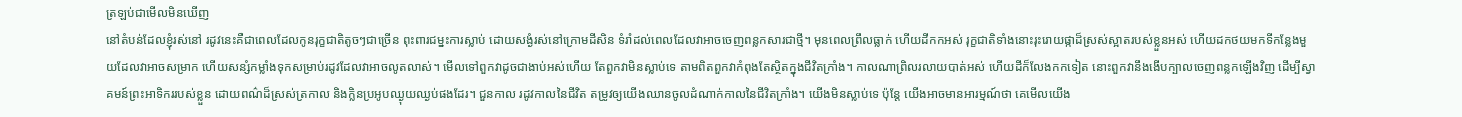ត្រឡប់ជាមើលមិនឃើញ
នៅតំបន់ដែលខ្ញុំរស់នៅ រដូវនេះគឺជាពេលដែលកូនរុក្ខជាតិតូចៗជាច្រើន ពុះពារជម្នះការស្លាប់ ដោយសង្ងំរស់នៅក្រោមដីសិន ទំរាំដល់ពេលដែលវាអាចចេញពន្លកសារជាថ្មី។ មុនពេលព្រឹលធ្លាក់ ហើយដីកកអស់ រុក្ខជាតិទាំងនោះរុះរោយផ្កាដ៏ស្រស់ស្អាតរបស់ខ្លួនអស់ ហើយដកថយមកទីកន្លែងមួយដែលវាអាចសម្រាក ហើយសន្សំកម្លាំងទុកសម្រាប់រដូវដែលវាអាចលូតលាស់។ មើលទៅពួកវាដូចជាងាប់អស់ហើយ តែពួកវាមិនស្លាប់ទេ តាមពិតពួកវាកំពុងតែស្ថិតក្នុងជីវិតក្រាំង។ កាលណាព្រិលរលាយបាត់អស់ ហើយដីក៏លែងកកទៀត នោះពួកវានឹងងើបក្បាលចេញពន្លកឡើងវិញ ដើម្បីស្វាគមន៍ព្រះអាទិកររបស់ខ្លួន ដោយពណ៌ដ៏ស្រស់ត្រកាល និងក្លិនប្រអូបឈ្ងុយឈ្ងប់ផងដែរ។ ជួនកាល រដូវកាលនៃជីវិត តម្រូវឲ្យយើងឈានចូលដំណាក់កាលនៃជីវិតក្រាំង។ យើងមិនស្លាប់ទេ ប៉ុន្តែ យើងអាចមានអារម្មណ៍ថា គេមើលយើង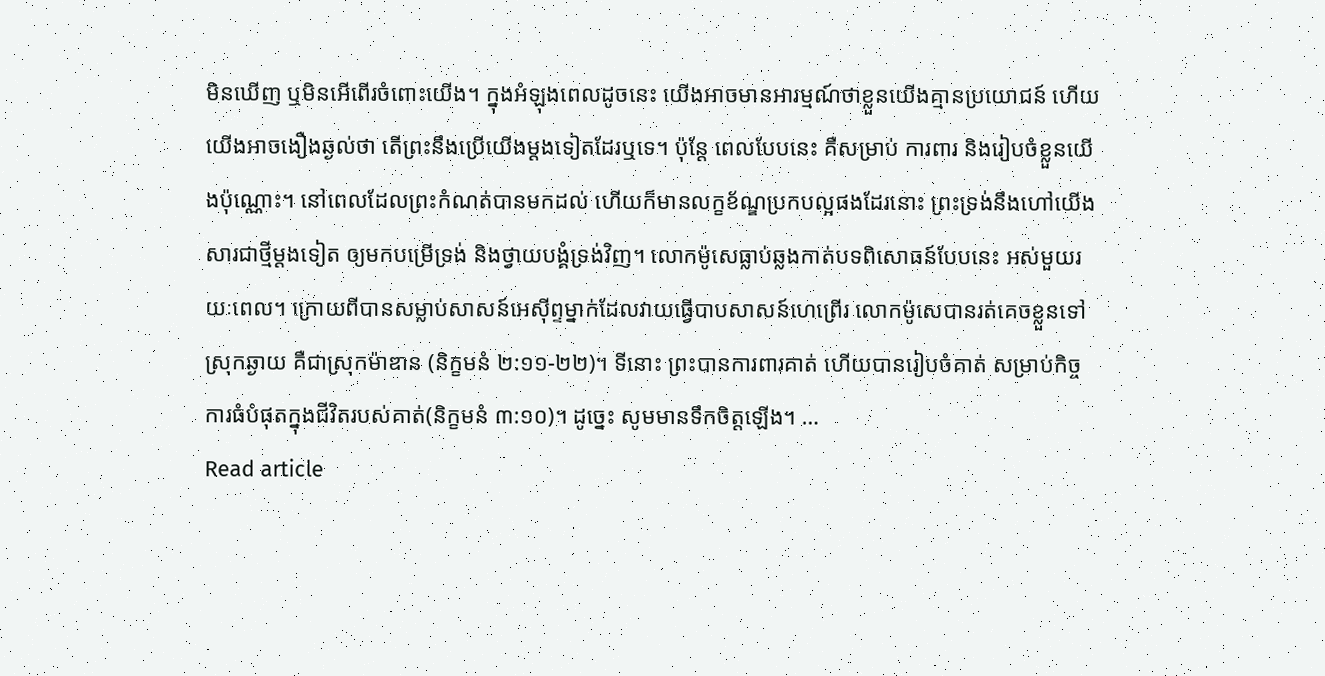មិនឃើញ ឬមិនអើពើរចំពោះយើង។ ក្នុងអំឡុងពេលដូចនេះ យើងអាចមានអារម្មណ៍ថាខ្លួនយើងគ្មានប្រយោជន៍ ហើយយើងអាចងឿងឆ្ងល់ថា តើព្រះនឹងប្រើយើងម្ដងទៀតដែរឬទេ។ ប៉ុន្តែ ពេលបែបនេះ គឺសម្រាប់ ការពារ និងរៀបចំខ្លួនយើងប៉ុណ្ណោះ។ នៅពេលដែលព្រះកំណត់បានមកដល់ ហើយក៏មានលក្ខខ័ណ្ឌប្រកបល្អផងដែរនោះ ព្រះទ្រង់នឹងហៅយើងសារជាថ្មីម្ដងទៀត ឲ្យមកបម្រើទ្រង់ និងថ្វាយបង្គំទ្រង់វិញ។ លោកម៉ូសេធ្លាប់ឆ្លងកាត់បទពិសោធន៍បែបនេះ អស់មួយរយៈពេល។ ក្រោយពីបានសម្លាប់សាសន៍អេស៊ីព្ទម្នាក់ដែលវាយធ្វើបាបសាសន៍ហេព្រើរ លោកម៉ូសេបានរត់គេចខ្លួនទៅស្រុកឆ្ងាយ គឺជាស្រុកម៉ាឌាន (និក្ខមនំ ២:១១-២២)។ ទីនោះ ព្រះបានការពារគាត់ ហើយបានរៀបចំគាត់ សម្រាប់កិច្ចការធំបំផុតក្នុងជីវិតរបស់គាត់(និក្ខមនំ ៣:១០)។ ដូច្នេះ សូមមានទឹកចិត្តឡើង។ …
Read article